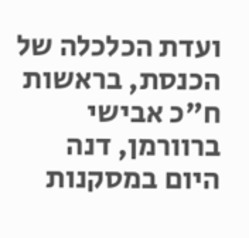ועדת הכלכלה של הכנסת, בראשות ח"כ אבישי ברוורמן, דנה היום במסקנות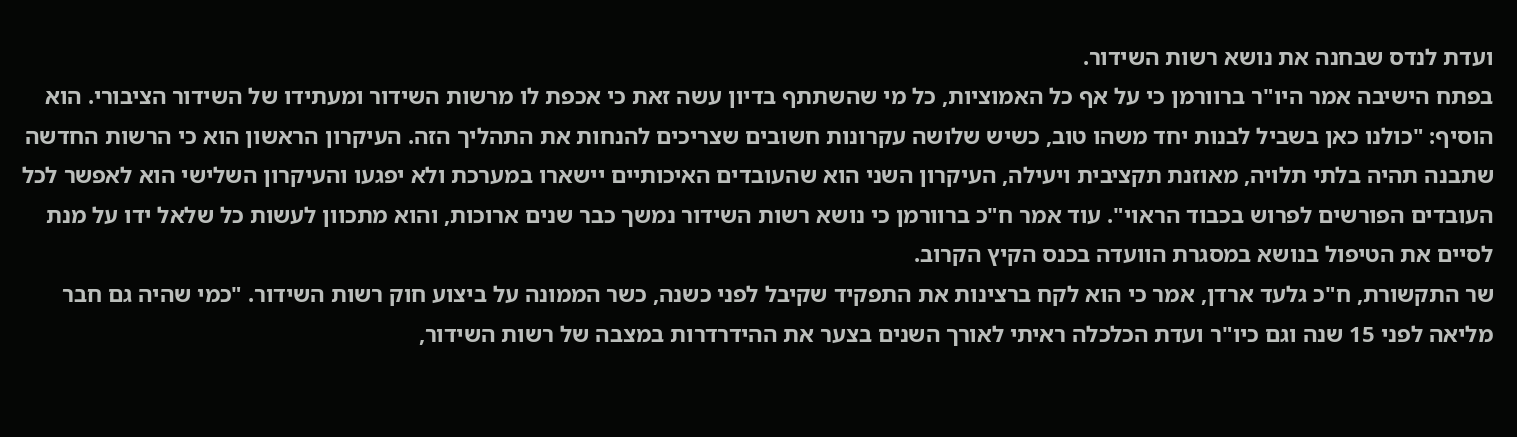ועדת לנדס שבחנה את נושא רשות השידור.
בפתח הישיבה אמר היו"ר ברוורמן כי על אף כל האמוציות, כל מי שהשתתף בדיון עשה זאת כי אכפת לו מרשות השידור ומעתידו של השידור הציבורי. הוא הוסיף: "כולנו כאן בשביל לבנות יחד משהו טוב, כשיש שלושה עקרונות חשובים שצריכים להנחות את התהליך הזה. העיקרון הראשון הוא כי הרשות החדשה שתבנה תהיה בלתי תלויה, מאוזנת תקציבית ויעילה, העיקרון השני הוא שהעובדים האיכותיים יישארו במערכת ולא יפגעו והעיקרון השלישי הוא לאפשר לכל העובדים הפורשים לפרוש בכבוד הראוי". עוד אמר ח"כ ברוורמן כי נושא רשות השידור נמשך כבר שנים ארוכות, והוא מתכוון לעשות כל שלאל ידו על מנת לסיים את הטיפול בנושא במסגרת הוועדה בכנס הקיץ הקרוב.
שר התקשורת, ח"כ גלעד ארדן, אמר כי הוא לקח ברצינות את התפקיד שקיבל לפני כשנה, כשר הממונה על ביצוע חוק רשות השידור. "כמי שהיה גם חבר מליאה לפני 15 שנה וגם כיו"ר ועדת הכלכלה ראיתי לאורך השנים בצער את ההידרדרות במצבה של רשות השידור,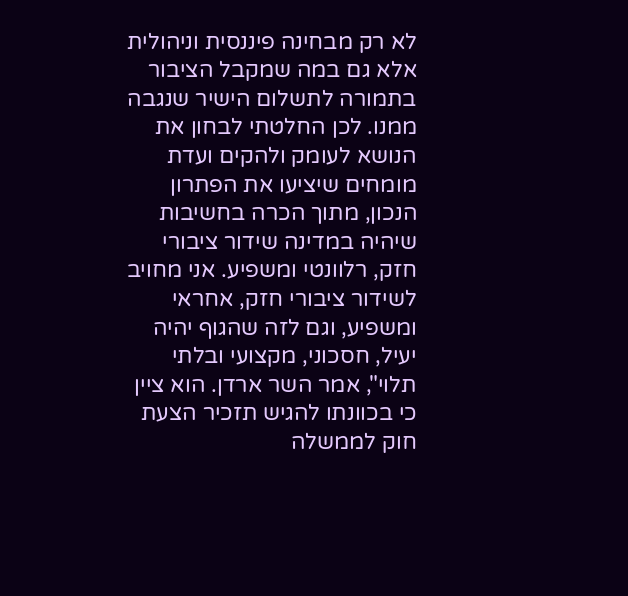לא רק מבחינה פיננסית וניהולית אלא גם במה שמקבל הציבור בתמורה לתשלום הישיר שנגבה ממנו. לכן החלטתי לבחון את הנושא לעומק ולהקים ועדת מומחים שיציעו את הפתרון הנכון, מתוך הכרה בחשיבות שיהיה במדינה שידור ציבורי חזק, רלוונטי ומשפיע. אני מחויב לשידור ציבורי חזק, אחראי ומשפיע, וגם לזה שהגוף יהיה יעיל, חסכוני, מקצועי ובלתי תלוי", אמר השר ארדן. הוא ציין כי בכוונתו להגיש תזכיר הצעת חוק לממשלה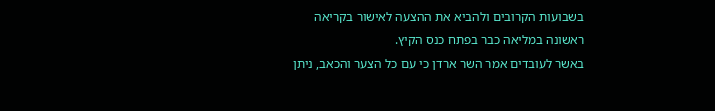בשבועות הקרובים ולהביא את ההצעה לאישור בקריאה ראשונה במליאה כבר בפתח כנס הקיץ.
באשר לעובדים אמר השר ארדן כי עם כל הצער והכאב, ניתן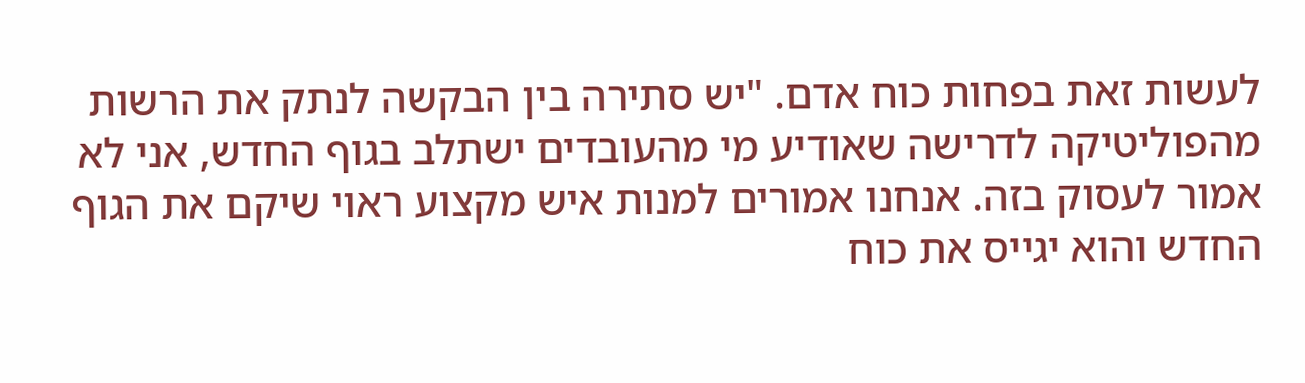לעשות זאת בפחות כוח אדם. "יש סתירה בין הבקשה לנתק את הרשות מהפוליטיקה לדרישה שאודיע מי מהעובדים ישתלב בגוף החדש, אני לא אמור לעסוק בזה. אנחנו אמורים למנות איש מקצוע ראוי שיקם את הגוף החדש והוא יגייס את כוח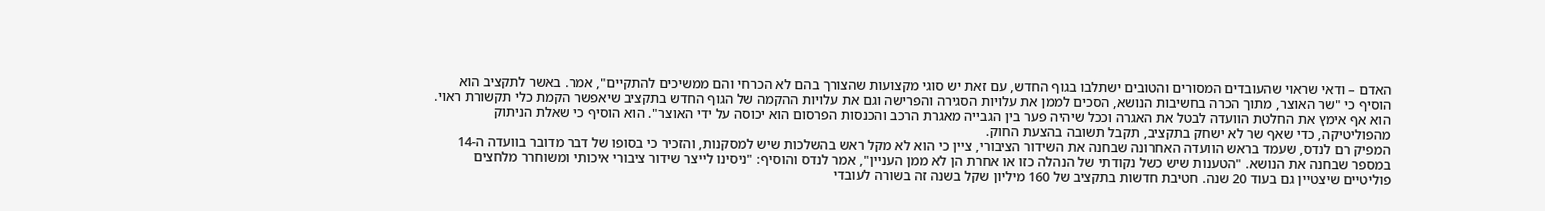האדם – ודאי שראוי שהעובדים המסורים והטובים ישתלבו בגוף החדש, עם זאת יש סוגי מקצועות שהצורך בהם לא הכרחי והם ממשיכים להתקיים", אמר. באשר לתקציב הוא הוסיף כי "שר האוצר, מתוך הכרה בחשיבות הנושא, הסכים לממן את עלויות הסגירה והפרישה וגם את עלויות ההקמה של הגוף החדש בתקציב שיאפשר הקמת כלי תקשורת ראוי. הוא אף אימץ את החלטת הוועדה לבטל את האגרה וככל שיהיה פער בין הגבייה מאגרת הרכב והכנסות הפרסום הוא יכוסה על ידי האוצר". הוא הוסיף כי שאלת הניתוק מהפוליטיקה, כדי שאף שר לא ישחק בתקציב, תקבל תשובה בהצעת החוק.
המפיק רם לנדס, שעמד בראש הוועדה האחרונה שבחנה את השידור הציבורי, ציין כי הוא לא מקל ראש בהשלכות שיש למסקנות, והזכיר כי בסופו של דבר מדובר בוועדה ה-14 במספר שבחנה את הנושא. "הטענות שיש כשל נקודתי של הנהלה כזו או אחרת הן לא ממן העניין", אמר לנדס והוסיף: "ניסינו לייצר שידור ציבורי איכותי ומשוחרר מלחצים פוליטיים שיצטיין גם בעוד 20 שנה. חטיבת חדשות בתקציב של 160 מיליון שקל בשנה זה בשורה לעובדי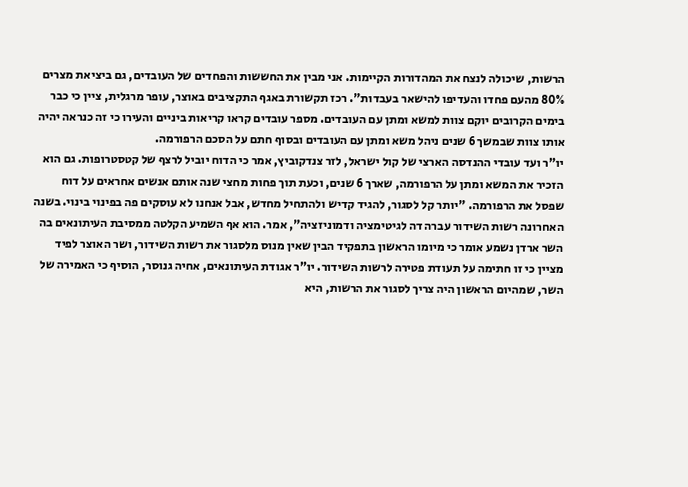הרשות, שיכולה לנצח את המהדורות הקיימות. אני מבין את החששות והפחדים של העובדים, גם ביציאת מצרים 80% מהעם פחדו והעדיפו להישאר בעבדות". רכז תקשורת באגף התקציבים באוצר, עופר מרגלית, ציין כי כבר בימים הקרובים יוקם צוות למשא ומתן עם העובדים. מספר עובדים קראו קריאות ביניים והעירו כי זה כנראה יהיה אותו צוות שבמשך 6 שנים ניהל משא ומתן עם העובדים ובסוף חתם על הסכם הרפורמה.
יו"ר ועד עובדי ההנדסה הארצי של קול ישראל, לזר צנדקוביץ, אמר כי הדוח יוביל לרצף של קטסטרופות. גם הוא הזכיר את המשא ומתן על הרפורמה, שארך 6 שנים, וכעת תוך פחות מחצי שנה אותם אנשים אחראים על דוח שפסל את הרפורמה. "יותר קל לסגור, להגיד קדיש ולהתחיל מחדש, אבל אנחנו לא עוסקים פה בפינוי בינוי. בשנה האחרונה רשות השידור עברה דה לגיטימציה ודמוניזציה", אמר. הוא אף השמיע הקלטה ממסיבת העיתונאים בה השר ארדן נשמע אומר כי מיומו הראשון בתפקיד הבין שאין מנוס מלסגור את רשות השידור, ושר האוצר לפיד מציין כי זו חתימה על תעודת פטירה לרשות השידור. יו"ר אגודת העיתונאים, אחיה גנוסר, הוסיף כי האמירה של השר, שמהיום הראשון היה צריך לסגור את הרשות, היא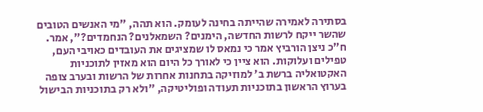בסתירה לאמירה שהייתה בחינה לעומק. הוא תהה, "מי האנשים הטובים שהשר ייקח לרשות החדשה, הימנים? השמאלנים? הנחמדים?", אמר.
ח"כ ניצן הורביץ אמר כי נמאס לו שמציגים את העובדים כאויבי העם, טפילים ועלוקות. הוא ציין כי לאורך כל היום הוא מאזין לתוכניות האקטואליה ברשת ב’ למוזיקה בתחנות אחרות של הרשות ובערב צופה בערוץ הראשון בתוכניות תעודה ופוליטיקה, "ולא רק בתוכניות הבישול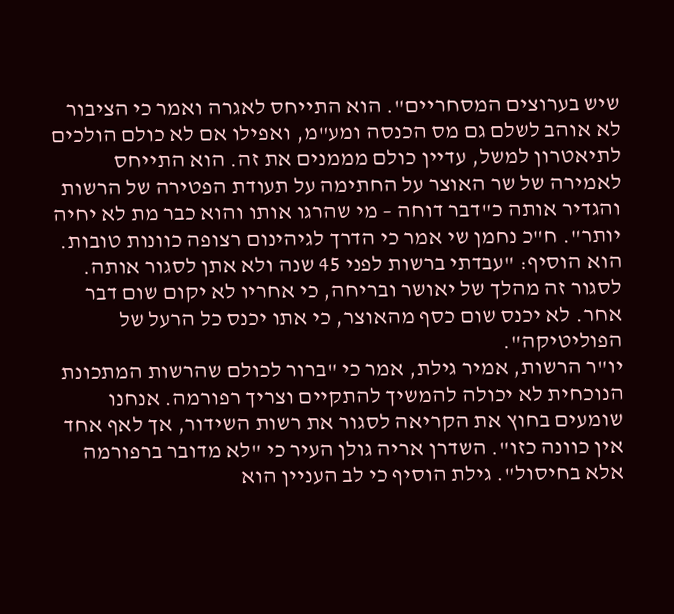שיש בערוצים המסחריים". הוא התייחס לאגרה ואמר כי הציבור לא אוהב לשלם גם מס הכנסה ומע"מ, ואפילו אם לא כולם הולכים לתיאטרון למשל, עדיין כולם מממנים את זה. הוא התייחס לאמירה של שר האוצר על החתימה על תעודת הפטירה של הרשות והגדיר אותה כ"דבר דוחה – מי שהרגו אותו והוא כבר מת לא יחיה יותר". ח"כ נחמן שי אמר כי הדרך לגיהינום רצופה כוונות טובות. הוא הוסיף: "עבדתי ברשות לפני 45 שנה ולא אתן לסגור אותה. לסגור זה מהלך של יאושר ובריחה, כי אחריו לא יקום שום דבר אחר. לא יכנס שום כסף מהאוצר, כי אתו יכנס כל הרעל של הפוליטיקה".
יו"ר הרשות, אמיר גילת, אמר כי "ברור לכולם שהרשות המתכונת הנוכחית לא יכולה להמשיך להתקיים וצריך רפורמה. אנחנו שומעים בחוץ את הקריאה לסגור את רשות השידור, אך לאף אחד אין כוונה כזו". השדרן אריה גולן העיר כי "לא מדובר ברפורמה אלא בחיסול". גילת הוסיף כי לב העניין הוא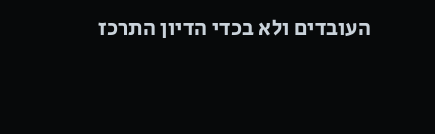העובדים ולא בכדי הדיון התרכז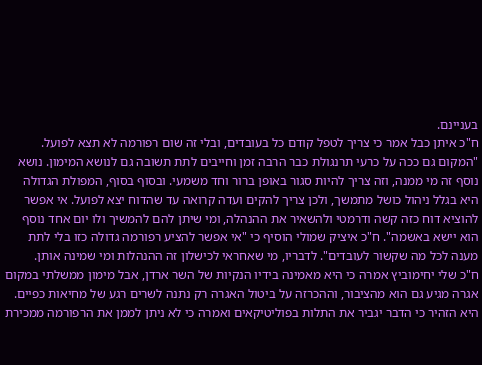בעניינם.
ח"כ איתן כבל אמר כי צריך לטפל קודם כל בעובדים, ובלי זה שום רפורמה לא תצא לפועל. "המקום גם ככה על כרעי תרנגולת כבר הרבה זמן וחייבים לתת תשובה גם לנושא המימון. נושא נוסף זה מי ממנה, וזה צריך להיות סגור באופן ברור וחד משמעי. ובסוף בסוף, המפולת הגדולה היא בגלל ניהול כושל מתמשך, ולכן צריך להקים ועדה קרואה עד שהדוח יצא לפועל. אי אפשר להוציא דוח כזה קשה ודרמטי ולהשאיר את ההנהלה, ומי שיתן להם להמשיך ולו יום אחד נוסף הוא יישא באשמה". ח"כ איציק שמולי הוסיף כי "אי אפשר להציע רפורמה גדולה כזו בלי לתת מענה לכל מה שקשור לעובדים". לדבריו, מי שאחראי לכישלון זה ההנהלות ומי שמינה אותן.
ח"כ שלי יחימוביץ אמרה כי היא מאמינה בידיו הנקיות של השר ארדן, אבל מימון ממשלתי במקום אגרה מגיע גם הוא מהציבור, וההכרזה על ביטול האגרה רק נתנה לשרים רגע של מחיאות כפיים. היא הזהיר כי הדבר יגביר את התלות בפוליטיקאים ואמרה כי לא ניתן לממן את הרפורמה ממכירת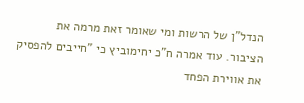הנדל"ן של הרשות ומי שאומר זאת מרמה את הציבור. עוד אמרה ח"כ יחימוביץ כי "חייבים להפסיק את אווירת הפחד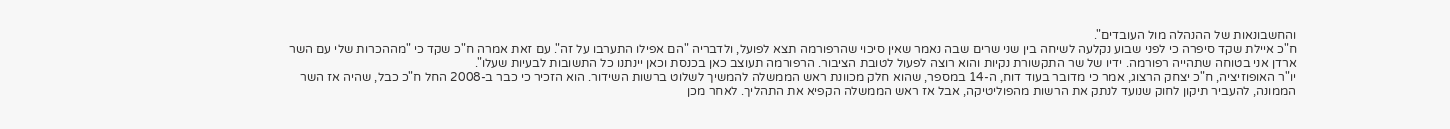והחשבונאות של ההנהלה מול העובדים".
ח"כ איילת שקד סיפרה כי לפני שבוע נקלעה לשיחה בין שני שרים שבה נאמר שאין סיכוי שהרפורמה תצא לפועל, ולדבריה "הם אפילו התערבו על זה". עם זאת אמרה ח"כ שקד כי "מההכרות שלי עם השר ארדן אני בטוחה שתהייה רפורמה. ידיו של שר התקשורת נקיות והוא רוצה לפעול לטובת הציבור. הרפורמה תעוצב כאן בכנסת וכאן יינתנו כל התשובות לבעיות שעלו".
יו"ר האופוזיציה, ח"כ יצחק הרצוג, אמר כי מדובר בעוד דוח, ה-14 במספר, שהוא חלק מכוונת ראש הממשלה להמשיך לשלוט ברשות השידור. הוא הזכיר כי כבר ב-2008 החל ח"כ כבל, שהיה אז השר הממונה, להעביר תיקון לחוק שנועד לנתק את הרשות מהפוליטיקה, אבל אז ראש הממשלה הקפיא את התהליך. לאחר מכן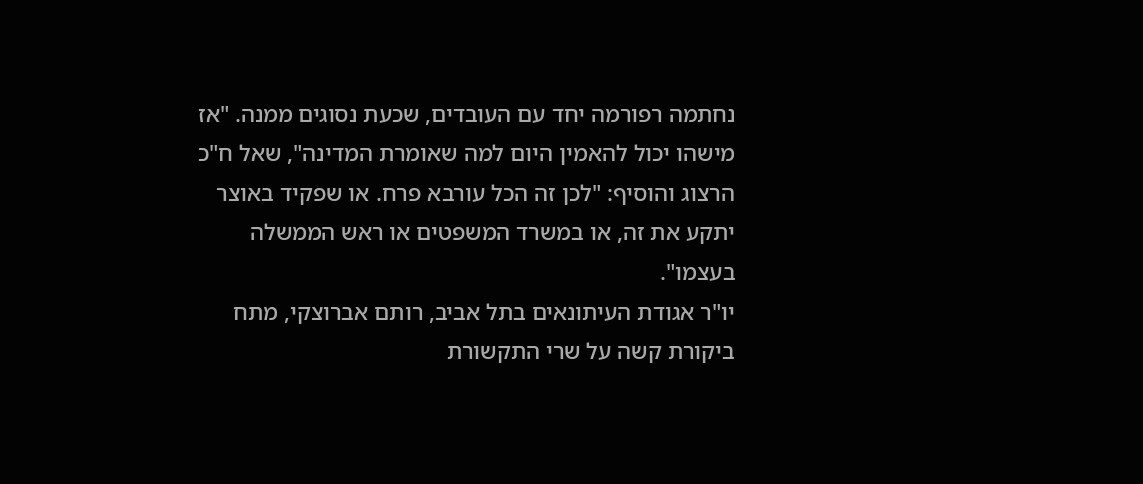נחתמה רפורמה יחד עם העובדים, שכעת נסוגים ממנה. "אז מישהו יכול להאמין היום למה שאומרת המדינה", שאל ח"כ הרצוג והוסיף: "לכן זה הכל עורבא פרח. או שפקיד באוצר יתקע את זה, או במשרד המשפטים או ראש הממשלה בעצמו".
יו"ר אגודת העיתונאים בתל אביב, רותם אברוצקי, מתח ביקורת קשה על שרי התקשורת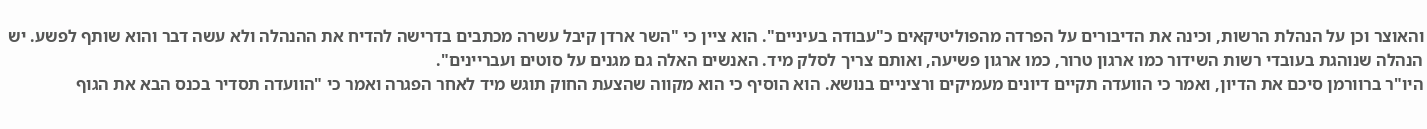והאוצר וכן על הנהלת הרשות, וכינה את הדיבורים על הפרדה מהפוליטיקאים כ"עבודה בעיניים". הוא ציין כי "השר ארדן קיבל עשרה מכתבים בדרישה להדיח את ההנהלה ולא עשה דבר והוא שותף לפשע. יש הנהלה שנוהגת בעובדי רשות השידור כמו ארגון טרור, כמו ארגון פשיעה, ואותם צריך לסלק מיד. האנשים האלה גם מגנים על סוטים ועבריינים".
היו"ר ברוורמן סיכם את הדיון, ואמר כי הוועדה תקיים דיונים מעמיקים ורציניים בנושא. הוא הוסיף כי הוא מקווה שהצעת החוק תוגש מיד לאחר הפגרה ואמר כי "הוועדה תסדיר בכנס הבא את הגוף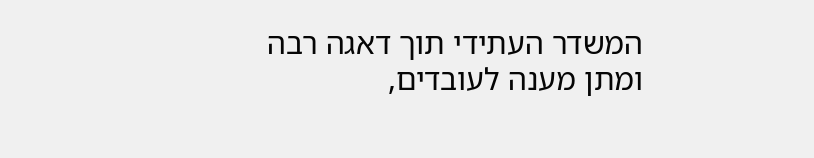המשדר העתידי תוך דאגה רבה ומתן מענה לעובדים,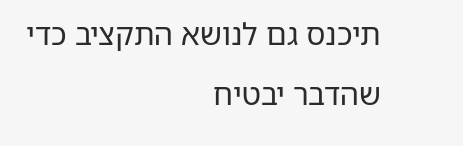תיכנס גם לנושא התקציב כדי שהדבר יבטיח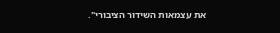את עצמאות השידור הציבורי".